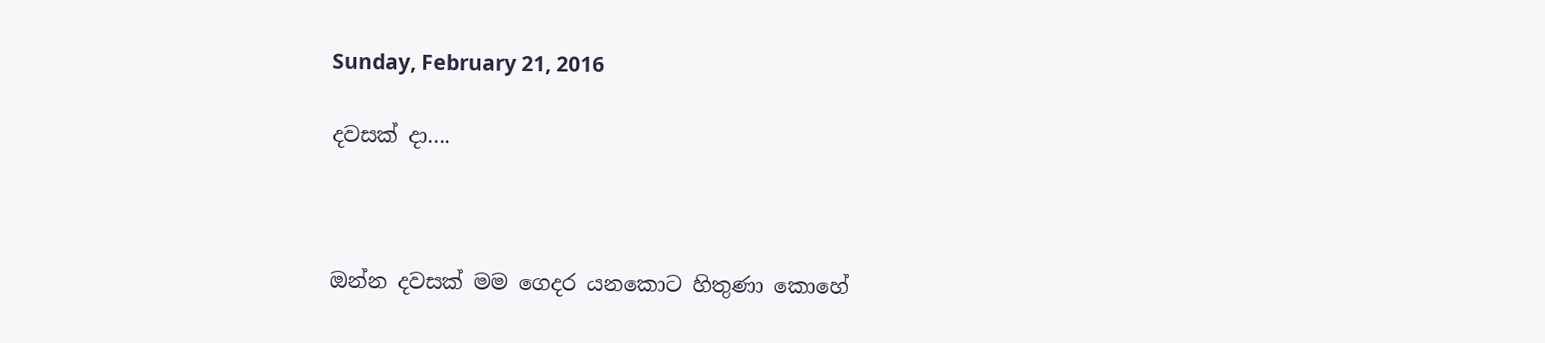Sunday, February 21, 2016

දවසක් දා....



ඔන්න දවසක් මම ගෙදර යනකොට හිතුණා කොහේ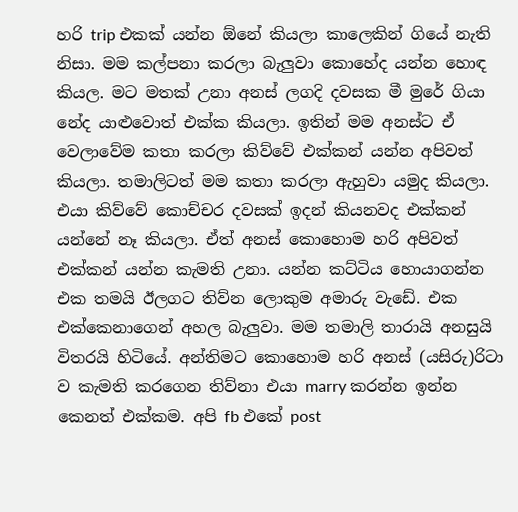හරි trip එකක් යන්න ඕනේ කියලා කාලෙකින් ගියේ නැති නිසා. මම කල්පනා කරලා බැලුවා කොහේද යන්න හොඳ කියල. මට මතක් උනා අනස් ලගදි දවසක මී මුරේ ගියා නේද යාළුවොත් එක්ක කියලා. ඉතින් මම අනස්ට ඒ වෙලාවේම කතා කරලා කිව්වේ එක්කන් යන්න අපිවත් කියලා. තමාලිටත් මම කතා කරලා ඇහුවා යමුද කියලා. එයා කිව්වේ කොච්චර දවසක් ඉදන් කියනවද එක්කන් යන්නේ නෑ කියලා. ඒත් අනස් කොහොම හරි අපිවත් එක්කන් යන්න කැමති උනා. යන්න කට්ටිය හොයාගන්න එක තමයි ඊලගට තිව්න ලොකුම අමාරු වැඩේ. එක එක්කෙනාගෙන් අහල බැලුවා. මම තමාලි තාරායි අනසුයි විතරයි හිටියේ. අන්තිමට කොහොම හරි අනස් (යසිරු)රිටා ව කැමති කරගෙන තිව්නා එයා marry කරන්න ඉන්න කෙනත් එක්කම. අපි fb එකේ post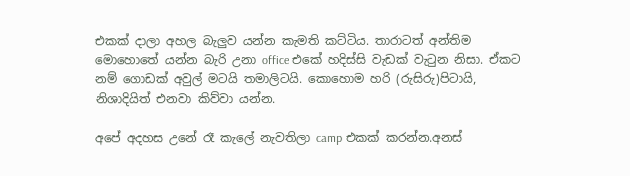එකක් දාලා අහල බැලුව යන්න කැමති කට්ටිය. තාරාටත් අන්තිම මොහොතේ යන්න බැරි උනා office එකේ හදිස්සි වැඩක් වැටුන නිසා. ඒකට නම් ගොඩක් අවුල් මටයි තමාලිටයි. කොහොම හරි (රුසිරු)පිටායි, නිශාදියිත් එනවා කිව්වා යන්න.

අපේ අදහස උනේ රෑ කැලේ නැවතිලා camp එකක් කරන්න.අනස්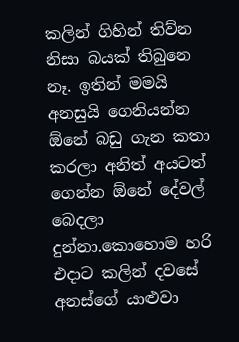කලින් ගිහින් තිව්න නිසා බයක් තිබුනෙ නෑ. ඉතින් මමයි අනසුයි ගෙනියන්න ඕනේ බඩු ගැන කතා කරලා අනිත් අයටත් ගෙන්න ඕනේ දේවල් බෙදලා දුන්නා.කොහොම හරි එදාට කලින් දවසේ අනස්ගේ යාළුවා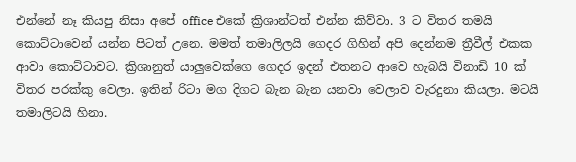එන්නේ නෑ කියපු නිසා අපේ office එකේ ක්‍රිශාන්ටත් එන්න කිව්වා. 3 ට විතර තමයි කොට්ටාවෙන් යන්න පිටත් උනෙ. මමත් තමාලිලයි ගෙදර ගිහින් අපි දෙන්නම ත්‍රීවීල් එකක ආවා කොට්ටාවට. ක්‍රිශානුත් යාලුවෙක්ගෙ ගෙදර ඉදන් එතනට ආවෙ හැබයි විනාඩි 10 ක් විතර පරක්කු වෙලා. ඉතින් රිටා මග දිගට බැන බැන යනවා වෙලාව වැරදුනා කියලා. මටයි තමාලිටයි හිනා.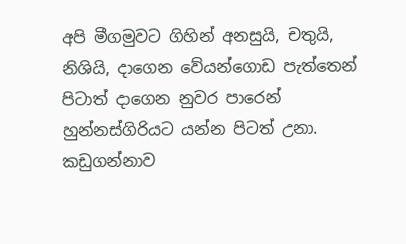අපි මීගමුවට ගිහින් අනසුයි, චතුයි, නිශියි, දාගෙන වේයන්ගොඩ පැත්තෙන් පිටාත් දාගෙන නුවර පාරෙන් හුන්නස්ගිරියට යන්න පිටත් උනා. කඩුගන්නාව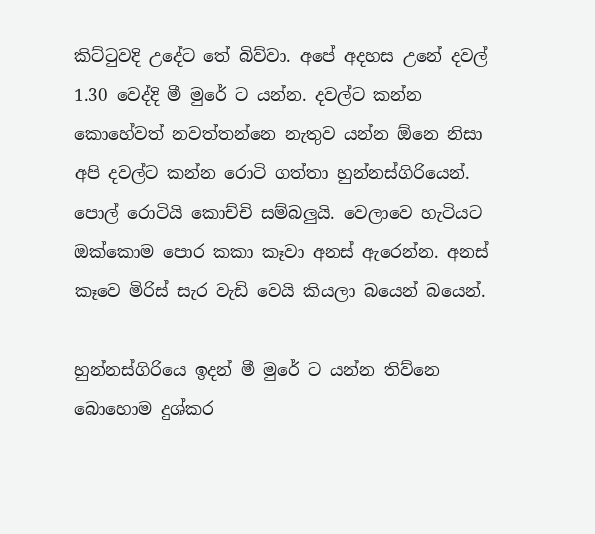කිට්ටුවදි උදේට තේ බිව්වා. අපේ අදහස උනේ දවල් 1.30 වෙද්දි මී මුරේ ට යන්න. දවල්ට කන්න කොහේවත් නවත්තන්නෙ නැතුව යන්න ඕනෙ නිසා අපි දවල්ට කන්න රොටි ගත්තා හුන්නස්ගිරියෙන්. පොල් රොටියි කොච්චි සම්බලුයි. වෙලාවෙ හැටියට ඔක්කොම පොර කකා කෑවා අනස් ඇරෙන්න. අනස් කෑවෙ මිරිස් සැර වැඩි වෙයි කියලා බයෙන් බයෙන්.

හුන්නස්ගිරියෙ ඉදන් මී මුරේ ට යන්න තිව්නෙ බොහොම දුශ්කර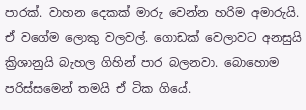පාරක්. වාහන දෙකක් මාරු වෙන්න හරිම අමාරුයි. ඒ වගේම ලොකු වලවල්. ගොඩක් වෙලාවට අනසුයි ක්‍රිශානුයි බැහල ගිහින් පාර බලනවා. බොහොම පරිස්සමෙන් තමයි ඒ ටික ගියේ.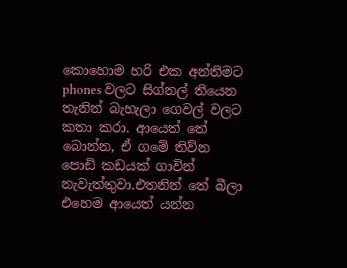කොහොම හරි එක අන්තිමට phones වලට සිග්නල් තියෙන තැනින් බැහැලා ගෙවල් වලට කතා කරා. ආයෙත් තේ බොන්න, ඒ ගමේ තිව්න පොඩි කඩයක් ගාවින් නැවැත්තුවා.එතනින් තේ බීලා එහෙම ආයෙත් යන්න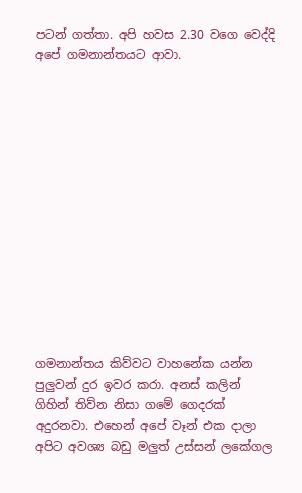පටන් ගත්තා. අපි හවස 2.30 වගෙ වෙද්දි අපේ ගමනාන්තයට ආවා.














ගමනාන්තය කිව්වට වාහනේක යන්න පුලුවන් දුර ඉවර කරා. අනස් කලින් ගිහින් තිව්න නිසා ගමේ ගෙදරක් අදුරනවා. එහෙන් අපේ වෑන් එක දාලා අපිට අවශ්‍ය බඩු මලුත් උස්සන් ලකේගල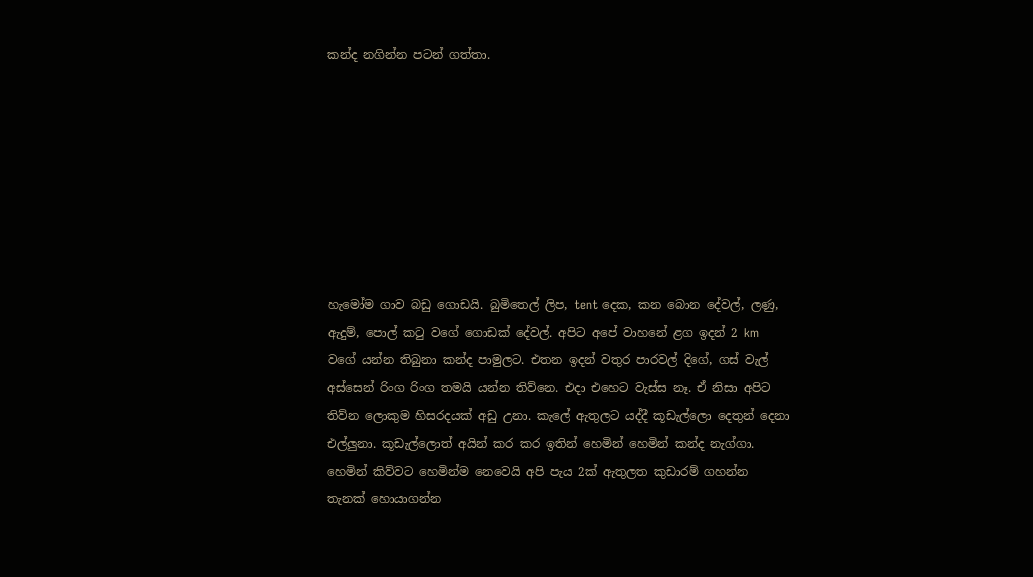කන්ද නගින්න පටන් ගත්තා.








හැමෝම ගාව බඩු ගොඩයි. බුමිතෙල් ලිප, tent දෙක, කන බොන දේවල්, ලණු, ඇදුම්, පොල් කටු වගේ ගොඩක් දේවල්. අපිට අපේ වාහනේ ළග ඉදන් 2 km වගේ යන්න තිබුනා කන්ද පාමුලට. එතන ඉදන් වතුර පාරවල් දිගේ, ගස් වැල් අස්සෙන් රිංග රිංග තමයි යන්න තිව්නෙ. එදා එහෙට වැස්ස නෑ. ඒ නිසා අපිට තිව්න ලොකුම හිසරදයක් අඩු උනා. කැලේ ඇතුලට යද්දී කූඩැල්ලො දෙතුන් දෙනා එල්ලුනා. කූඩැල්ලොත් අයින් කර කර ඉතින් හෙමින් හෙමින් කන්ද නැග්ගා. හෙමින් කිව්වට හෙමින්ම නෙවෙයි අපි පැය 2ක් ඇතුලත කුඩාරම් ගහන්න තැනක් හොයාගන්න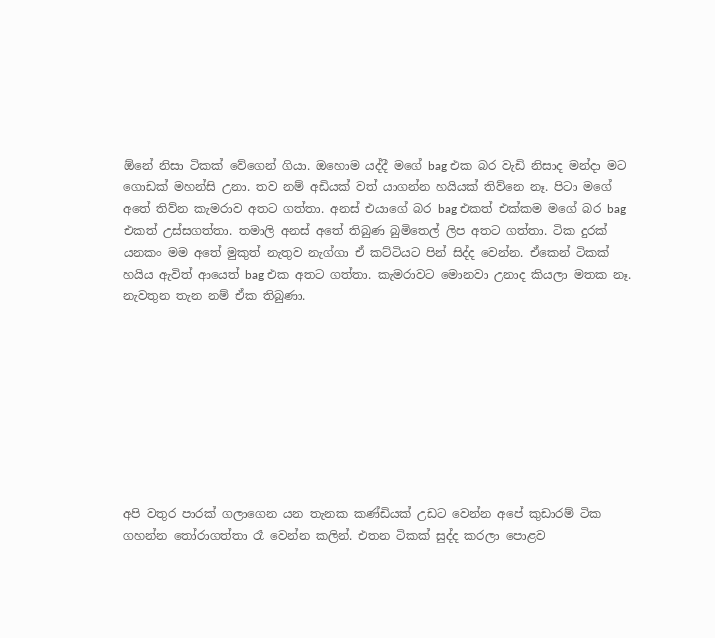ඕනේ නිසා ටිකක් වේගෙන් ගියා. ඔහොම යද්දී මගේ bag එක බර වැඩි නිසාද මන්දා මට ගොඩක් මහන්සි උනා. තව නම් අඩියක් වත් යාගන්න හයියක් තිව්නෙ නෑ. පිටා මගේ අතේ තිව්න කැමරාව අතට ගත්තා. අනස් එයාගේ බර bag එකත් එක්කම මගේ බර bag එකත් උස්සගත්තා. තමාලි අනස් අතේ තිබුණ බුමිතෙල් ලිප අතට ගත්තා. ටික දුරක් යනකං මම අතේ මුකුත් නැතුව නැග්ගා ඒ කට්ටියට පින් සිද්ද වෙන්න. ඒකෙන් ටිකක් හයිය ඇවිත් ආයෙත් bag එක අතට ගත්තා. කැමරාවට මොනවා උනාද කියලා මතක නෑ. නැවතුන තැන නම් ඒක තිබුණා.









අපි වතුර පාරක් ගලාගෙන යන තැනක කණ්ඩියක් උඩට වෙන්න අපේ කුඩාරම් ටික ගහන්න තෝරාගත්තා රෑ වෙන්න කලින්. එතන ටිකක් සුද්ද කරලා පොළව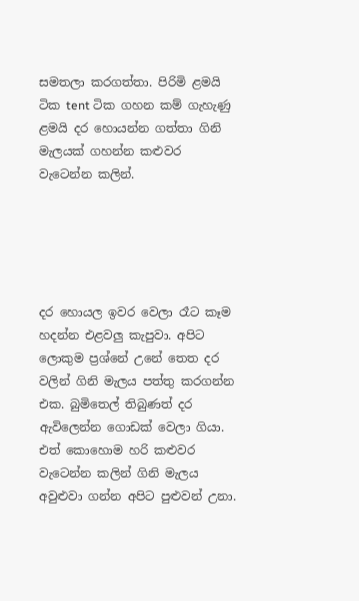සමතලා කරගත්තා. පිරිමි ළමයි ටික tent ටික ගහන කම් ගැහැණු ළමයි දර හොයන්න ගත්තා ගිනි මැලයක් ගහන්න කළුවර වැටෙන්න කලින්.





දර හොයල ඉවර වෙලා රෑට කෑම හදන්න එළවලු කැපුවා. අපිට ලොකුම ප්‍රශ්නේ උනේ තෙත දර වලින් ගිනි මැලය පත්තු කරගන්න එක. බුමිතෙල් තිබුණත් දර ඇවිලෙන්න ගොඩක් වෙලා ගියා. එත් කොහොම හරි කළුවර වැටෙන්න කලින් ගිනි මැලය අවුළුවා ගන්න අපිට පුළුවන් උනා.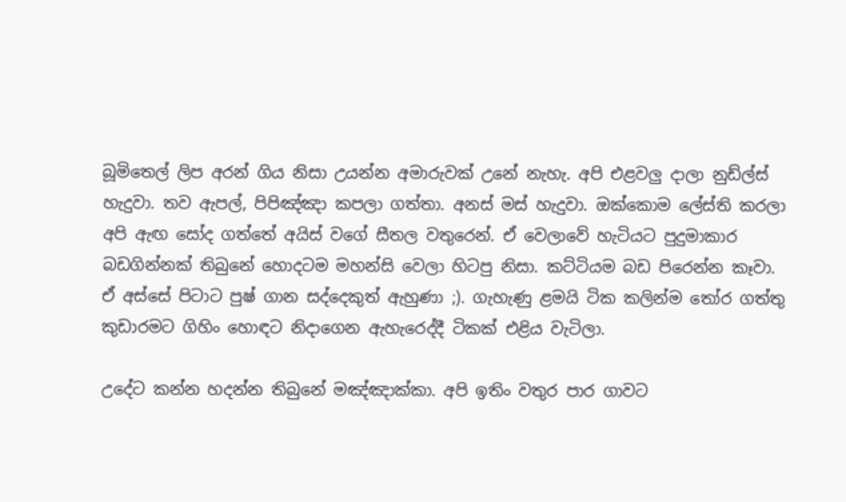බූමිතෙල් ලිප අරන් ගිය නිසා උයන්න අමාරුවක් උනේ නැහැ. අපි එළවලු දාලා නුඩ්ල්ස් හැදුවා. තව ඇපල්, පිපිඤ්ඤා කපලා ගත්තා. අනස් මස් හැදුවා. ඔක්කොම ලේස්ති කරලා අපි ඇඟ සෝද ගත්තේ අයිස් වගේ සීතල වතුරෙන්. ඒ වෙලාවේ හැටියට පුදුමාකාර බඩගින්නක් තිබුනේ හොදටම මහන්සි වෙලා හිටපු නිසා. කට්ටියම බඩ පිරෙන්න කෑවා. ඒ අස්සේ පිටාට පුෂ් ගාන සද්දෙකුත් ඇහුණා ;). ගැහැණු ළමයි ටික කලින්ම තෝර ගත්තු කුඩාරමට ගිහිං හොඳට නිදාගෙන ඇහැරෙද්දී ටිකක් එළිය වැටිලා.

උදේට කන්න හදන්න තිබුනේ මඤ්ඤාක්කා. අපි ඉතිං වතුර පාර ගාවට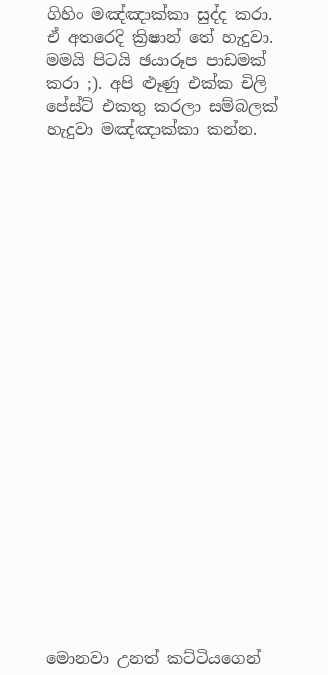ගිහිං මඤ්ඤාක්කා සුද්ද කරා. ඒ අතරෙදි ක්‍රිෂාන් තේ හැදුවා. මමයි පිටයි ඡයාරූප පාඩමක් කරා ;). අපි ළූණු එක්ක චිලි පේස්ට් එකතු කරලා සම්බලක් හැදුවා මඤ්ඤාක්කා කන්න.






















මොනවා උනත් කට්ටියගෙන්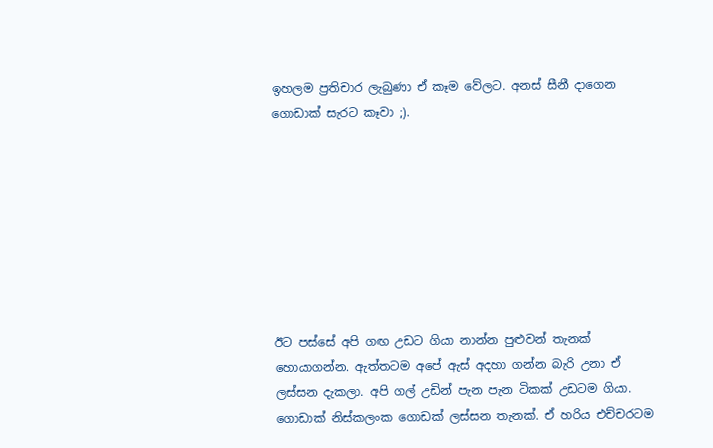ඉහලම ප්‍රතිචාර ලැබුණා ඒ කෑම වේලට. අනස් සීනී දාගෙන ගොඩාක් සැරට කෑවා ;).








ඊට පස්සේ අපි ගඟ උඩට ගියා නාන්න පුළුවන් තැනක් හොයාගන්න. ඇත්තටම අපේ ඇස් අදහා ගන්න බැරි උනා ඒ ලස්සන දැකලා. අපි ගල් උඩින් පැන පැන ටිකක් උඩටම ගියා. ගොඩාක් නිස්කලංක ගොඩක් ලස්සන තැනක්. ඒ හරිය එච්චරටම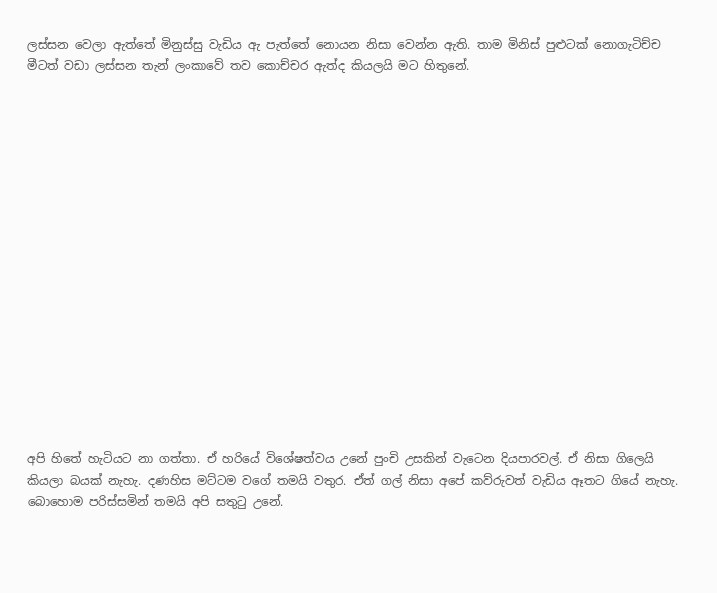ලස්සන වෙලා ඇත්තේ මිනුස්සු වැඩිය ඇ පැත්තේ නොයන නිසා වෙන්න ඇති. තාම මිනිස් පුළුටක් නොගැටිච්ච මීටත් වඩා ලස්සන තැන් ලංකාවේ තව කොච්චර ඇත්ද කියලයි මට හිතුනේ.

















අපි හිතේ හැටියට නා ගත්තා. ඒ හරියේ විශේෂත්වය උනේ පුංචි උසකින් වැටෙන දියපාරවල්. ඒ නිසා ගිලෙයි කියලා බයක් නැහැ. දණහිස මට්ටම වගේ තමයි වතුර. ඒත් ගල් නිසා අපේ කව්රුවත් වැඩිය ඈතට ගියේ නැහැ. බොහොම පරිස්සමින් තමයි අපි සතුටු උනේ.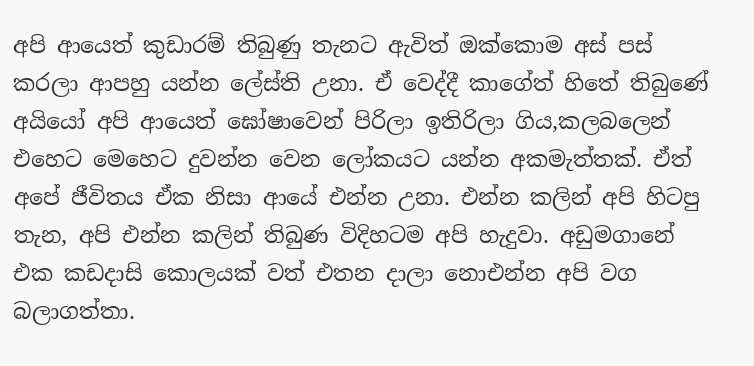අපි ආයෙත් කුඩාරම් තිබුණු තැනට ඇවිත් ඔක්කොම අස් පස් කරලා ආපහු යන්න ලේස්ති උනා. ඒ වෙද්දී කාගේත් හිතේ තිබුණේ අයියෝ අපි ආයෙත් ඝෝෂාවෙන් පිරිලා ඉතිරිලා ගිය,කලබලෙන් එහෙට මෙහෙට දුවන්න වෙන ලෝකයට යන්න අකමැත්තක්. ඒත් අපේ ජීවිතය ඒක නිසා ආයේ එන්න උනා. එන්න කලින් අපි හිටපු තැන, අපි එන්න කලින් තිබුණ විදිහටම අපි හැදුවා. අඩුමගානේ එක කඩදාසි කොලයක් වත් එතන දාලා නොඑන්න අපි වග බලාගත්තා.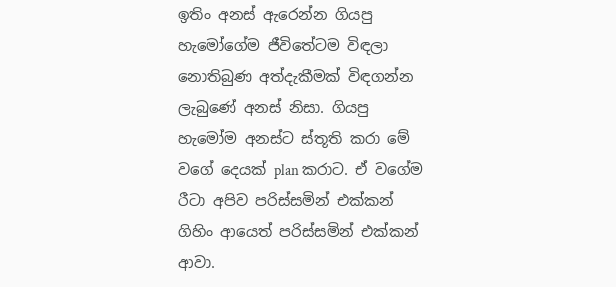ඉතිං අනස් ඇරෙන්න ගියපු හැමෝගේම ජීවිතේටම විඳලා නොතිබුණ අත්දැකීමක් විඳගන්න ලැබුණේ අනස් නිසා. ගියපු හැමෝම අනස්ට ස්තූති කරා මේ වගේ දෙයක් plan කරාට. ඒ වගේම රීටා අපිව පරිස්සමින් එක්කන් ගිහිං ආයෙත් පරිස්සමින් එක්කන් ආවා.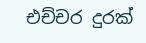එච්චර දුරක්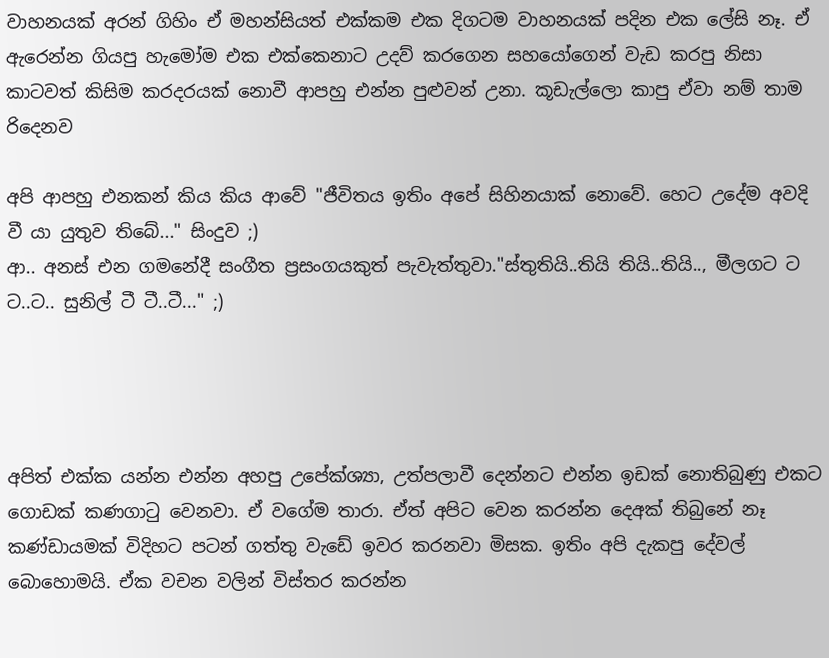වාහනයක් අරන් ගිහිං ඒ මහන්සියත් එක්කම එක දිගටම වාහනයක් පදින එක ලේසි නෑ. ඒ ඇරෙන්න ගියපු හැමෝම එක එක්කෙනාට උදව් කරගෙන සහයෝගෙන් වැඩ කරපු නිසා කාටවත් කිසිම කරදරයක් නොවී ආපහු එන්න පුළුවන් උනා. කූඩැල්ලො කාපු ඒවා නම් තාම රිදෙනව

අපි ආපහු එනකන් කිය කිය ආවේ "ජීවිතය ඉතිං අපේ සිහිනයාක් නොවේ. හෙට උදේම අවදි වී යා යුතුව තිබේ..." සිංදුව ;)
ආ.. අනස් එන ගමනේදී සංගීත ප්‍රසංගයකුත් පැවැත්තුවා."ස්තුතියි..තියි තියි..තියි.., මීලගට ට ට..ට.. සුනිල් ටී ටී..ටී..." ;)




අපිත් එක්ක යන්න එන්න අහපු උපේක්ශ්‍යා, උත්පලාවී දෙන්නට එන්න ඉඩක් නොතිබුණු එකට ගොඩක් කණගාටු වෙනවා. ඒ වගේම තාරා. ඒත් අපිට වෙන කරන්න දෙඅක් තිබුනේ නෑ කණ්ඩායමක් විදිහට පටන් ගත්තු වැඩේ ඉවර කරනවා මිසක. ඉතිං අපි දැකපු දේවල් බොහොමයි. ඒක වචන වලින් විස්තර කරන්න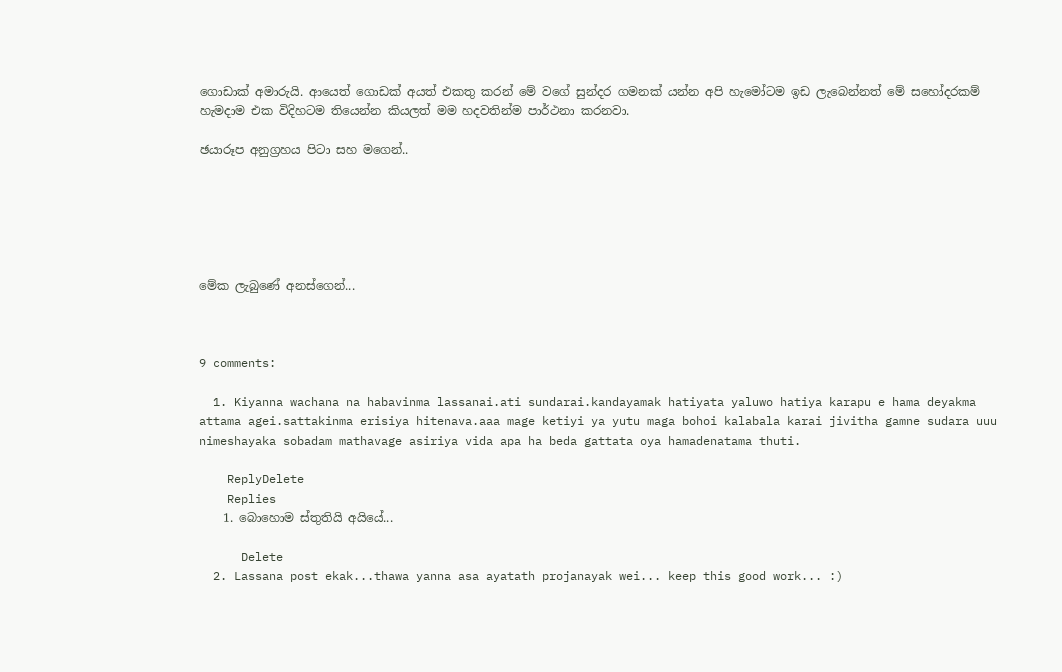ගොඩාක් අමාරුයි. ආයෙත් ගොඩක් අයත් එකතු කරන් මේ වගේ සුන්දර ගමනක් යන්න අපි හැමෝටම ඉඩ ලැබෙන්නත් මේ සහෝදරකම් හැමදාම එක විදිහටම තියෙන්න කියලත් මම හදවතින්ම පාර්ථනා කරනවා.

ඡයාරූප අනුග්‍රහය පිටා සහ මගෙන්..






මේක ලැබුණේ අනස්ගෙන්...



9 comments:

  1. Kiyanna wachana na habavinma lassanai.ati sundarai.kandayamak hatiyata yaluwo hatiya karapu e hama deyakma attama agei.sattakinma erisiya hitenava.aaa mage ketiyi ya yutu maga bohoi kalabala karai jivitha gamne sudara uuu nimeshayaka sobadam mathavage asiriya vida apa ha beda gattata oya hamadenatama thuti.

    ReplyDelete
    Replies
    1. බොහොම ස්තුතියි අයියේ...

      Delete
  2. Lassana post ekak...thawa yanna asa ayatath projanayak wei... keep this good work... :)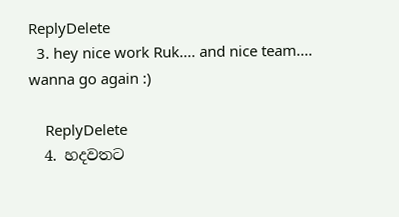ReplyDelete
  3. hey nice work Ruk.... and nice team.... wanna go again :)

    ReplyDelete
  4. හදවතට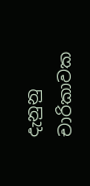දැනුනු චාරිකාවක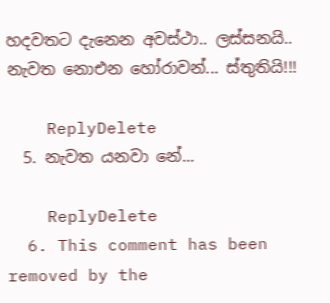හදවතට දැනෙන අවස්ථා.. ලස්සනයි.. නැවත නොඑන හෝරාවන්... ස්තුතියි!!!

    ReplyDelete
  5. නැවත යනවා නේ...

    ReplyDelete
  6. This comment has been removed by the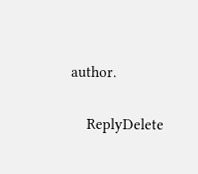author.

    ReplyDelete